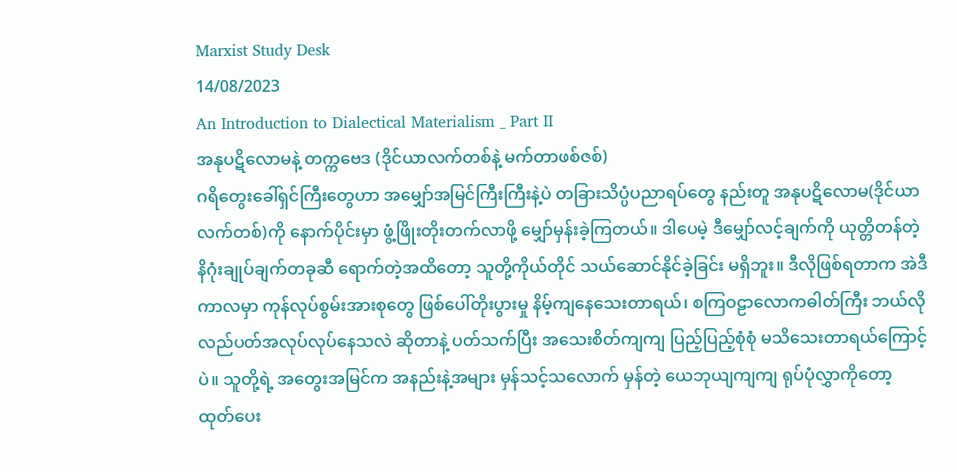Marxist Study Desk
14/08/2023
An Introduction to Dialectical Materialism _ Part II
အနုပဋိလောမနဲ့ တက္ကဗေဒ (ဒိုင်ယာလက်တစ်နဲ့ မက်တာဖစ်ဇစ်)
ဂရိတွေးခေါ်ရှင်ကြီးတွေဟာ အမျှော်အမြင်ကြီးကြီးနဲ့ပဲ တခြားသိပ္ပံပညာရပ်တွေ နည်းတူ အနုပဋိလောမ(ဒိုင်ယာလက်တစ်)ကို နောက်ပိုင်းမှာ ဖွံ့ဖြိုးတိုးတက်လာဖို့ မျှော်မှန်းခဲ့ကြတယ်။ ဒါပေမဲ့ ဒီမျှော်လင့်ချက်ကို ယုတ္တိတန်တဲ့ နိဂုံးချုပ်ချက်တခုဆီ ရောက်တဲ့အထိတော့ သူတို့ကိုယ်တိုင် သယ်ဆောင်နိုင်ခဲ့ခြင်း မရှိဘူး။ ဒီလိုဖြစ်ရတာက အဲဒီကာလမှာ ကုန်လုပ်စွမ်းအားစုတွေ ဖြစ်ပေါ်တိုးပွားမှု နိမ့်ကျနေသေးတာရယ်၊ စကြဝဠာလောကဓါတ်ကြီး ဘယ်လို လည်ပတ်အလုပ်လုပ်နေသလဲ ဆိုတာနဲ့ ပတ်သက်ပြီး အသေးစိတ်ကျကျ ပြည့်ပြည့်စုံစုံ မသိသေးတာရယ်ကြောင့်ပဲ။ သူတို့ရဲ့ အတွေးအမြင်က အနည်းနဲ့အများ မှန်သင့်သလောက် မှန်တဲ့ ယေဘုယျကျကျ ရုပ်ပုံလွှာကိုတော့ ထုတ်ပေး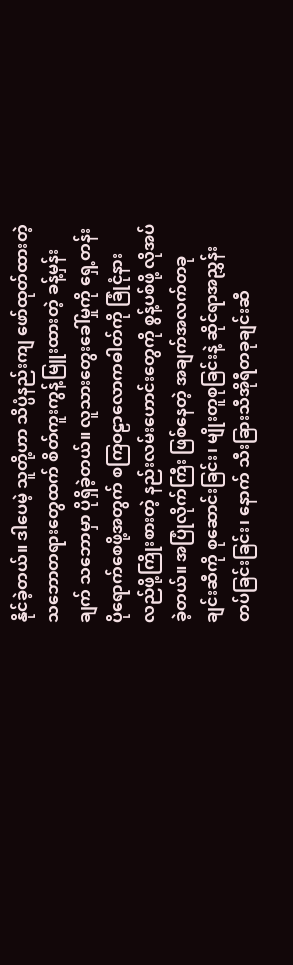နိုင်ခဲ့တယ်။ ဒါပေမဲ့ သူတို့ဟာ သိပ္ပံနည်းကျ ဖော်ထုတ်ထားတဲ့ သဘောတရားတွေထက် စိတ်ကူးကွန့်မြူးထားတဲ့ ခန့်မှန်းချက် သဘောမှာ ပိုရှိခဲ့တယ်။ လူသားတွေးခေါ်မှုကို ရှေ့တန်းပိုရောက်စေဖို့အတွက် စကြဝဠာလောကဓါတ်ကို ခြုံငုံနားလည်ဖို့ကြိုးစားတဲ့ နည်းလမ်းဟောင်းတွေကို စွန့်ပစ်ဖို့ လိုအပ်ခဲ့တယ်။ အပြုံလိုက်ကြီး ဖြစ်နေတဲ့ အချက်အလက်တခုချင်းဆီကို စုဆောင်းခြင်း၊ မျိုးတူစုခြင်းနဲ့ ဆိုင်ရာအညွှန်းတပ်ခြင်းခြင်း၊ နောက် သီးခြားသီအိုရီတခုချင်းဆီ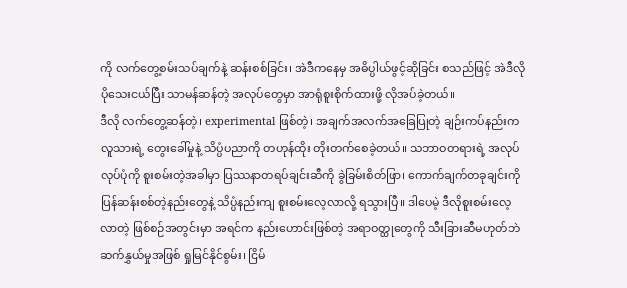ကို လက်တွေ့စမ်းသပ်ချက်နဲ့ ဆန်းစစ်ခြင်း၊ အဲဒီကနေမှ အဓိပ္ပါယ်ဖွင့်ဆိုခြင်း စသည်ဖြင့် အဲဒီလို ပိုသေးငယ်ပြီး သာမန်ဆန်တဲ့ အလုပ်တွေမှာ အာရုံစူးစိုက်ထားဖို့ လိုအပ်ခဲ့တယ်။
ဒီလို လက်တွေ့ဆန်တဲ့၊ experimental ဖြစ်တဲ့၊ အချက်အလက်အခြေပြုတဲ့ ချဉ်းကပ်နည်းက လူသားရဲ့ တွေးခေါ်မှုနဲ့ သိပ္ပံပညာကို တဟုန်ထိုး တိုးတက်စေခဲ့တယ်။ သဘာဝတရားရဲ့ အလုပ်လုပ်ပုံကို စူးစမ်းတဲ့အခါမှာ ပြဿနာတရပ်ချင်းဆီကို ခွဲခြမ်းစိတ်ဖြာ၊ ကောက်ချက်တခုချင်းကို ပြန်ဆန်းစစ်တဲ့နည်းတွေနဲ့ သိပ္ပံနည်းကျ စူးစမ်းလေ့လာလို့ ရသွားပြီ။ ဒါပေမဲ့ ဒီလိုစူးစမ်းလေ့လာတဲ့ ဖြစ်စဉ်အတွင်းမှာ အရင်က နည်းဟောင်းဖြစ်တဲ့ အရာဝတ္ထုတွေကို သီးခြားဆီမဟုတ်ဘဲ ဆက်နွှယ်မှုအဖြစ် ရှုမြင်နိုင်စွမ်း၊ ငြိမ်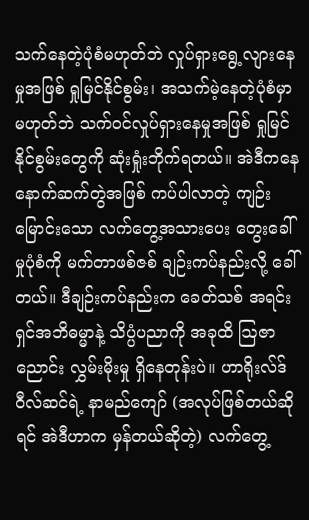သက်နေတဲ့ပုံစံမဟုတ်ဘဲ လှုပ်ရှားရွေ့လျားနေမှုအဖြစ် ရှုမြင်နိုင်စွမ်း၊ အသက်မဲ့နေတဲ့ပုံစံမှာ မဟုတ်ဘဲ သက်ဝင်လှုပ်ရှားနေမှုအဖြစ် ရှုမြင်နိုင်စွမ်းတွေကို ဆုံးရှုံးဘိုက်ရတယ်။ အဲဒီကနေ နောက်ဆက်တွဲအဖြစ် ကပ်ပါလာတဲ့ ကျဉ်းမြောင်းသော လက်တွေ့အသားပေး တွေးခေါ်မှုပုံစံကို မက်တာဖစ်ဇစ် ချဉ်းကပ်နည်းလို့ ခေါ်တယ်။ ဒီချဉ်းကပ်နည်းက ခေတ်သစ် အရင်းရှင်အဘိဓမ္မာနဲ့ သိပ္ပံပညာကို အခုထိ ဩဇာညောင်း လွှမ်းမိုးမှု ရှိနေတုန်းပဲ။ ဟာရိုးလ်ဒ်ဝီလ်ဆင်ရဲ့ နာမည်ကျော် (အလုပ်ဖြစ်တယ်ဆိုရင် အဲဒီဟာက မှန်တယ်ဆိုတဲ့) လက်တွေ့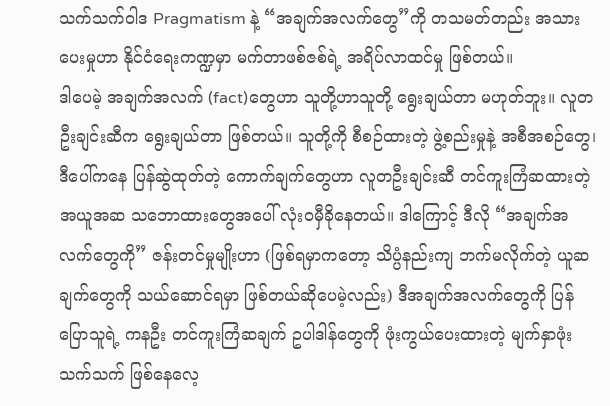သက်သက်ဝါဒ Pragmatism နဲ့ “အချက်အလက်တွေ”ကို တသမတ်တည်း အသားပေးမှုဟာ နိုင်ငံရေးကဏ္ဍမှာ မက်တာဖစ်ဇစ်ရဲ့ အရိပ်လာထင်မှု ဖြစ်တယ်။
ဒါပေမဲ့ အချက်အလက် (fact)တွေဟာ သူတို့ဟာသူတို့ ရွေးချယ်တာ မဟုတ်ဘူး။ လူတဦးချင်းဆီက ရွေးချယ်တာ ဖြစ်တယ်။ သူတို့ကို စီစဉ်ထားတဲ့ ဖွဲ့စည်းမှုနဲ့ အစီအစဉ်တွေ၊ ဒီပေါ်ကနေ ပြန်ဆွဲထုတ်တဲ့ ကောက်ချက်တွေဟာ လူတဦးချင်းဆီ တင်ကူးကြံဆထားတဲ့ အယူအဆ သဘောထားတွေအပေါ် လုံးဝမှီခိုနေတယ်။ ဒါကြောင့် ဒီလို “အချက်အလက်တွေကို” ဇန်းတင်မှုမျိုးဟာ (ဖြစ်ရမှာကတော့ သိပ္ပံနည်းကျ ဘက်မလိုက်တဲ့ ယူဆချက်တွေကို သယ်ဆောင်ရမှာ ဖြစ်တယ်ဆိုပေမဲ့လည်း) ဒီအချက်အလက်တွေကို ပြန်ပြောသူရဲ့ ကနဦး တင်ကူးကြံဆချက် ဥပါဒါန်တွေကို ဖုံးကွယ်ပေးထားတဲ့ မျက်နှာဖုံးသက်သက် ဖြစ်နေလေ့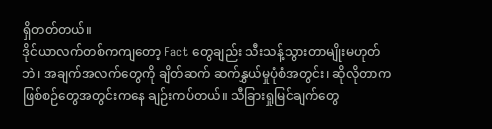ရှိတတ်တယ်။
ဒိုင်ယာလက်တစ်ကကျတော့ Fact တွေချည်း သီးသန့်သွားတာမျိုးမဟုတ်ဘဲ၊ အချက်အလက်တွေကို ချိတ်ဆက် ဆက်နွှယ်မှုပုံစံအတွင်း၊ ဆိုလိုတာက ဖြစ်စဉ်တွေအတွင်းကနေ ချဉ်းကပ်တယ်။ သီခြားရှုမြင်ချက်တွေ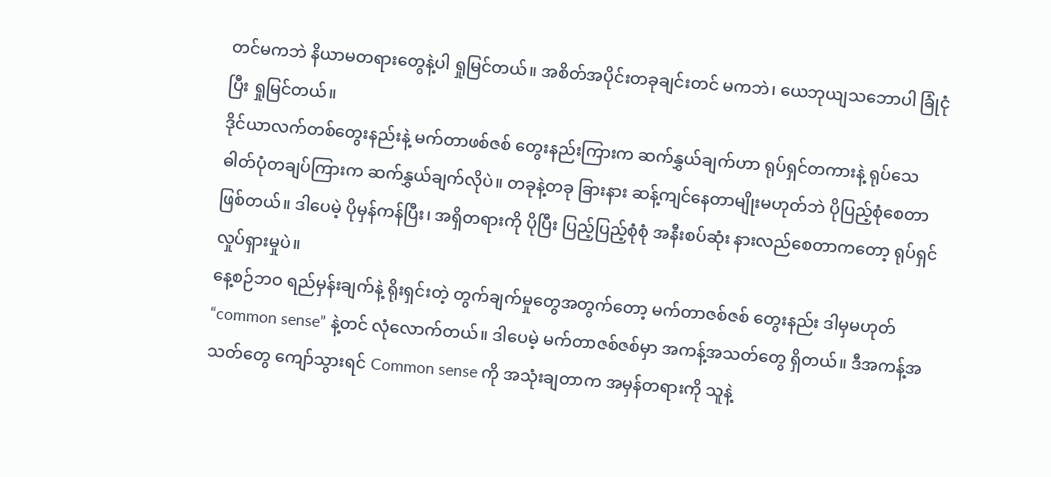တင်မကဘဲ နိယာမတရားတွေနဲ့ပါ ရှုမြင်တယ်။ အစိတ်အပိုင်းတခုချင်းတင် မကဘဲ၊ ယေဘုယျသဘောပါ ခြုံငုံပြီး ရှုမြင်တယ်။
ဒိုင်ယာလက်တစ်တွေးနည်းနဲ့ မက်တာဖစ်ဇစ် တွေးနည်းကြားက ဆက်နွှယ်ချက်ဟာ ရုပ်ရှင်တကားနဲ့ ရုပ်သေဓါတ်ပုံတချပ်ကြားက ဆက်နွှယ်ချက်လိုပဲ။ တခုနဲ့တခု ခြားနား ဆန့်ကျင်နေတာမျိုးမဟုတ်ဘဲ ပိုပြည့်စုံစေတာ ဖြစ်တယ်။ ဒါပေမဲ့ ပိုမှန်ကန်ပြီး၊ အရှိတရားကို ပိုပြီး ပြည့်ပြည့်စုံစုံ အနီးစပ်ဆုံး နားလည်စေတာကတော့ ရုပ်ရှင်လှုပ်ရှားမှုပဲ။
နေ့စဉ်ဘဝ ရည်မှန်းချက်နဲ့ ရိုးရှင်းတဲ့ တွက်ချက်မှုတွေအတွက်တော့ မက်တာဇစ်ဇစ် တွေးနည်း ဒါမှမဟုတ် “common sense” နဲ့တင် လုံလောက်တယ်။ ဒါပေမဲ့ မက်တာဇစ်ဇစ်မှာ အကန့်အသတ်တွေ ရှိတယ်။ ဒီအကန့်အသတ်တွေ ကျော်သွားရင် Common sense ကို အသုံးချတာက အမှန်တရားကို သူနဲ့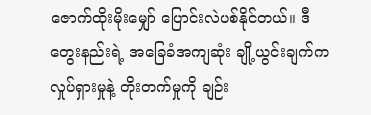ဇောက်ထိုးမိုးမျှော် ပြောင်းလဲပစ်နိုင်တယ်။ ဒီတွေးနည်းရဲ့ အခြေခံအကျဆုံး ချို့ယွင်းချက်က လှုပ်ရှားမှုနဲ့ တိုးတက်မှုကို ချဉ်း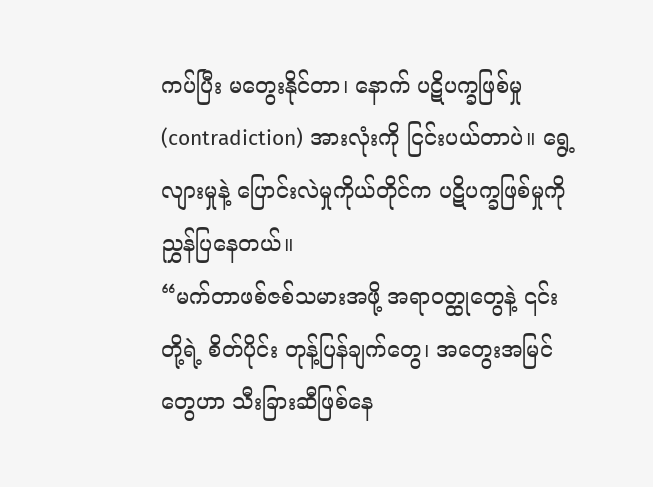ကပ်ပြီး မတွေးနိုင်တာ၊ နောက် ပဋိပက္ခဖြစ်မှု (contradiction) အားလုံးကို ငြင်းပယ်တာပဲ။ ရွေ့လျားမှုနဲ့ ပြောင်းလဲမှုကိုယ်တိုင်က ပဋိပက္ခဖြစ်မှုကို ညွှန်ပြနေတယ်။
“မက်တာဖစ်ဇစ်သမားအဖို့ အရာဝတ္ထုတွေနဲ့ ၎င်းတို့ရဲ့ စိတ်ပိုင်း တုန့်ပြန်ချက်တွေ၊ အတွေးအမြင်တွေဟာ သီးခြားဆီဖြစ်နေ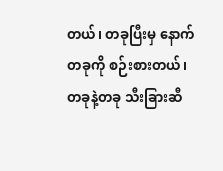တယ်၊ တခုပြီးမှ နောက်တခုကို စဉ်းစားတယ်၊ တခုနဲ့တခု သီးခြားဆီ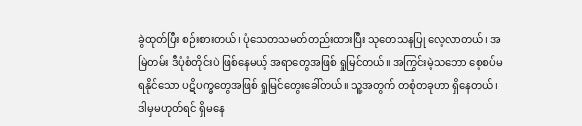ခွဲထုတ်ပြီး စဉ်းစားတယ်၊ ပုံသေတသမတ်တည်းထားပြီး သုတေသနပြု လေ့လာတယ်၊ အမြဲတမ်း ဒီပုံစံတိုင်းပဲ ဖြစ်နေမယ့် အရာတွေအဖြစ် ရှုမြင်တယ်။ အကြွင်းမဲ့သဘော စေ့စပ်မရနိုင်သော ပဋိပက္ခတွေအဖြစ် ရှုမြင်တွေးခေါ်တယ်။ သူ့အတွက် တစုံတခုဟာ ရှိနေတယ်၊ ဒါမှမဟုတ်ရင် ရှိမနေ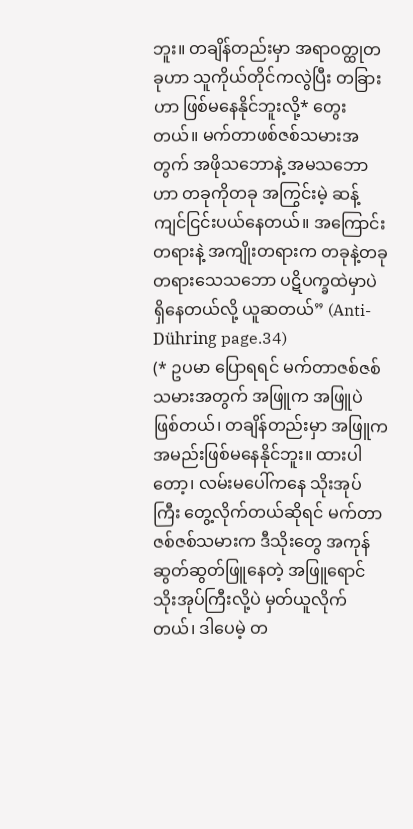ဘူး။ တချိန်တည်းမှာ အရာဝတ္ထုတခုဟာ သူကိုယ်တိုင်ကလွဲပြီး တခြားဟာ ဖြစ်မနေနိုင်ဘူးလို့* တွေးတယ်။ မက်တာဖစ်ဇစ်သမားအတွက် အဖိုသဘောနဲ့ အမသဘောဟာ တခုကိုတခု အကြွင်းမဲ့ ဆန့်ကျင်ငြင်းပယ်နေတယ်။ အကြောင်းတရားနဲ့ အကျိုးတရားက တခုနဲ့တခု တရားသေသဘော ပဋိပက္ခထဲမှာပဲ ရှိနေတယ်လို့ ယူဆတယ်” (Anti-Dühring page.34)
(* ဥပမာ ပြောရရင် မက်တာဇစ်ဇစ်သမားအတွက် အဖြူက အဖြူပဲ ဖြစ်တယ်၊ တချိန်တည်းမှာ အဖြူက အမည်းဖြစ်မနေနိုင်ဘူး။ ထားပါတော့၊ လမ်းမပေါ်ကနေ သိုးအုပ်ကြီး တွေ့လိုက်တယ်ဆိုရင် မက်တာဇစ်ဇစ်သမားက ဒီသိုးတွေ အကုန် ဆွတ်ဆွတ်ဖြူနေတဲ့ အဖြူရောင်သိုးအုပ်ကြီးလို့ပဲ မှတ်ယူလိုက်တယ်၊ ဒါပေမဲ့ တ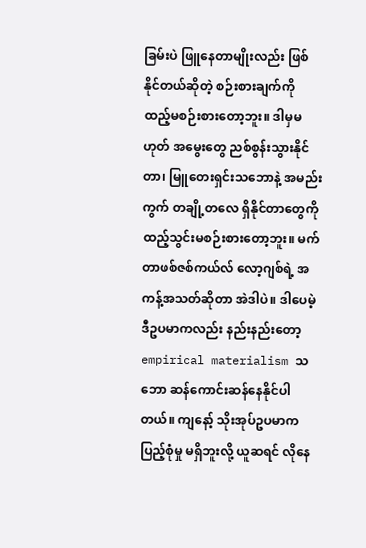ခြမ်းပဲ ဖြူနေတာမျိုးလည်း ဖြစ်နိုင်တယ်ဆိုတဲ့ စဉ်းစားချက်ကို ထည့်မစဉ်းစားတော့ဘူး။ ဒါမှမဟုတ် အမွေးတွေ ညစ်စွန်းသွားနိုင်တာ၊ မြူတေးရှင်းသဘောနဲ့ အမည်းကွက် တချို့တလေ ရှိနိုင်တာတွေကို ထည့်သွင်းမစဉ်းစားတော့ဘူး။ မက်တာဖစ်ဇစ်ကယ်လ် လော့ဂျစ်ရဲ့ အကန့်အသတ်ဆိုတာ အဲဒါပဲ။ ဒါပေမဲ့ ဒီဥပမာကလည်း နည်းနည်းတော့ empirical materialism သဘော ဆန်ကောင်းဆန်နေနိုင်ပါတယ်။ ကျနော့် သိုးအုပ်ဥပမာက ပြည့်စုံမှု မရှိဘူးလို့ ယူဆရင် လိုနေ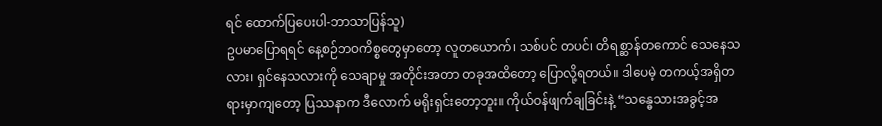ရင် ထောက်ပြပေးပါ-ဘာသာပြန်သူ)
ဥပမာပြောရရင် နေ့စဉ်ဘဝကိစ္စတွေမှာတော့ လူတယောက်၊ သစ်ပင် တပင်၊ တိရစ္ဆာန်တကောင် သေနေသလား၊ ရှင်နေသလားကို သေချာမှု အတိုင်းအတာ တခုအထိတော့ ပြောလို့ရတယ်။ ဒါပေမဲ့ တကယ့်အရှိတရားမှာကျတော့ ပြဿနာက ဒီလောက် မရိုးရှင်းတော့ဘူး။ ကိုယ်ဝန်ဖျက်ချခြင်းနဲ့ “သန္ဓေသားအခွင့်အ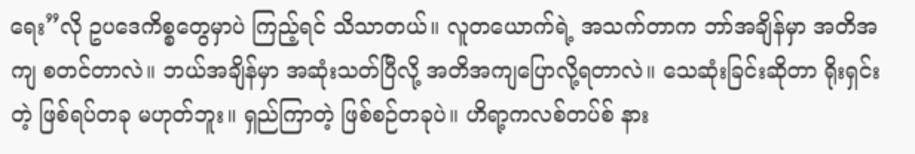ရေး”လို ဥပဒေကိစ္စတွေမှာပဲ ကြည့်ရင် သိသာတယ်။ လူတယောက်ရဲ့ အသက်တာက ဘာ်အချိန်မှာ အတိအကျ စတင်တာလဲ။ ဘယ်အချိန်မှာ အဆုံးသတ်ပြီလို့ အတိအကျပြောလို့ရတာလဲ။ သေဆုံးခြင်းဆိုတာ ရိုးရှင်းတဲ့ ဖြစ်ရပ်တခု မဟုတ်ဘူး။ ရှည်ကြာတဲ့ ဖြစ်စဉ်တခုပဲ။ ဟိရာ့ကလစ်တပ်စ် နား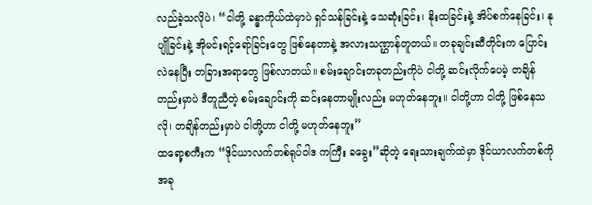လည်ခဲ့သလိုပဲ၊ “ငါတို့ ခန္ဓာကိုယ်ထဲမှာပဲ ရှင်သန်ခြင်းနဲ့ သေဆုံးခြင်း၊ နိုးထခြင်းနဲ့ အိပ်စက်နေခြင်း၊ နုပျိုခြင်းနဲ့ အိုမင်းရင့်ရော်ခြင်းတွေ ဖြစ်နေတာနဲ့ အလားသဏ္ဌာန်တူတယ်။ တခုချင်းဆီတိုင်းက ပြောင်းလဲနေပြီး တခြားအရာတွေ ဖြစ်လာတယ်။ စမ်းချောင်းတခုတည်းကိုပဲ ငါတို့ ဆင်းလိုက်ပေမဲ့ တချိန်တည်းမှာပဲ ဒီတူညီတဲ့ စမ်းချောင်းကို ဆင်းနေတာမျိုးလည်း မဟုတ်နေဘူး။ ငါတို့ဟာ ငါတို့ ဖြစ်နေသလို၊ တချိန်တည်းမှာပဲ ငါတို့ဟာ ငါတို့ မဟုတ်နေဘူး”
ထရော့စကီးက “ဒိုင်ယာလက်တစ်ရုပ်ဝါဒ ကကြီး ခခွေး”ဆိုတဲ့ ရေးသားချက်ထဲမှာ ဒိုင်ယာလက်တစ်ကို အခု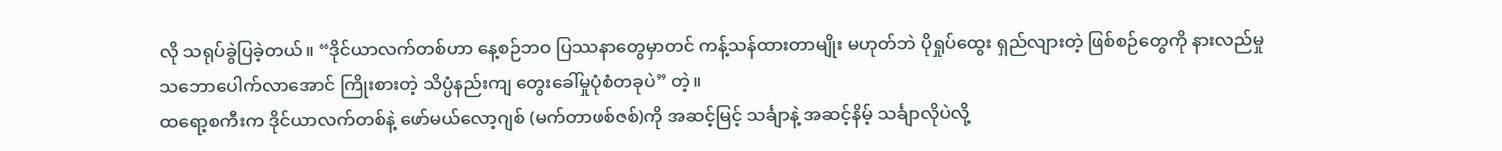လို သရုပ်ခွဲပြခဲ့တယ်။ “ဒိုင်ယာလက်တစ်ဟာ နေ့စဉ်ဘဝ ပြဿနာတွေမှာတင် ကန့်သန်ထားတာမျိုး မဟုတ်ဘဲ ပိုရှုပ်ထွေး ရှည်လျားတဲ့ ဖြစ်စဉ်တွေကို နားလည်မှု သဘောပေါက်လာအောင် ကြိုးစားတဲ့ သိပ္ပံနည်းကျ တွေးခေါ်မှုပုံစံတခုပဲ” တဲ့။
ထရော့စကီးက ဒိုင်ယာလက်တစ်နဲ့ ဖော်မယ်လော့ဂျစ် (မက်တာဖစ်ဇစ်)ကို အဆင့်မြင့် သင်္ချာနဲ့ အဆင့်နိမ့် သင်္ချာလိုပဲလို့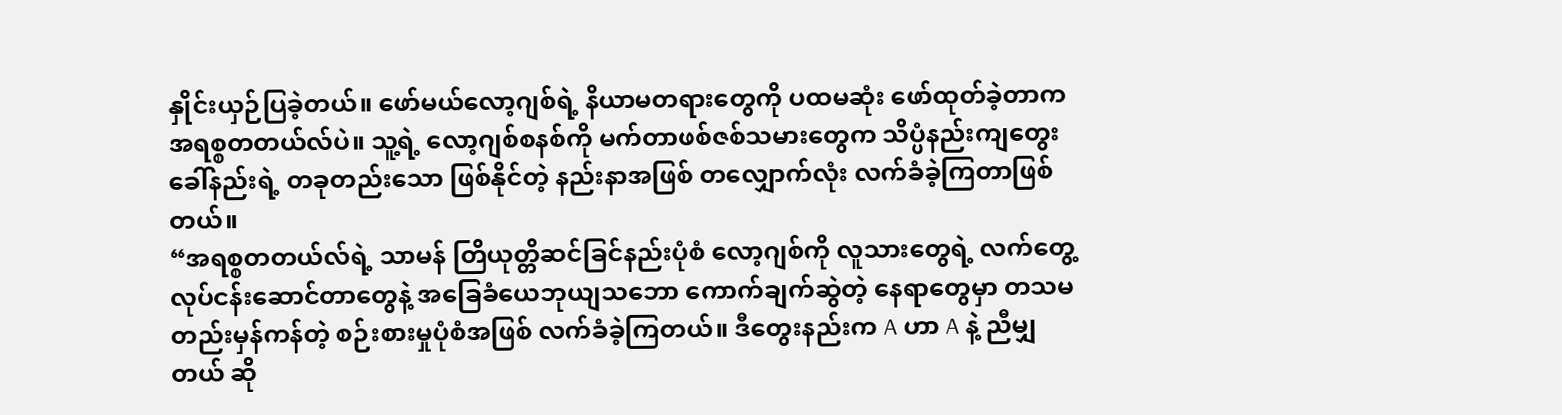နှိုင်းယှဉ်ပြခဲ့တယ်။ ဖော်မယ်လော့ဂျစ်ရဲ့ နိယာမတရားတွေကို ပထမဆုံး ဖော်ထုတ်ခဲ့တာက အရစ္စတတယ်လ်ပဲ။ သူ့ရဲ့ လော့ဂျစ်စနစ်ကို မက်တာဖစ်ဇစ်သမားတွေက သိပ္ပံနည်းကျတွေးခေါ်နည်းရဲ့ တခုတည်းသော ဖြစ်နိုင်တဲ့ နည်းနာအဖြစ် တလျှောက်လုံး လက်ခံခဲ့ကြတာဖြစ်တယ်။
“အရစ္စတတယ်လ်ရဲ့ သာမန် တြိယုတ္တိဆင်ခြင်နည်းပုံစံ လော့ဂျစ်ကို လူသားတွေရဲ့ လက်တွေ့လုပ်ငန်းဆောင်တာတွေနဲ့ အခြေခံယေဘုယျသဘော ကောက်ချက်ဆွဲတဲ့ နေရာတွေမှာ တသမတည်းမှန်ကန်တဲ့ စဉ်းစားမှုပုံစံအဖြစ် လက်ခံခဲ့ကြတယ်။ ဒီတွေးနည်းက A ဟာ A နဲ့ ညီမျှတယ် ဆို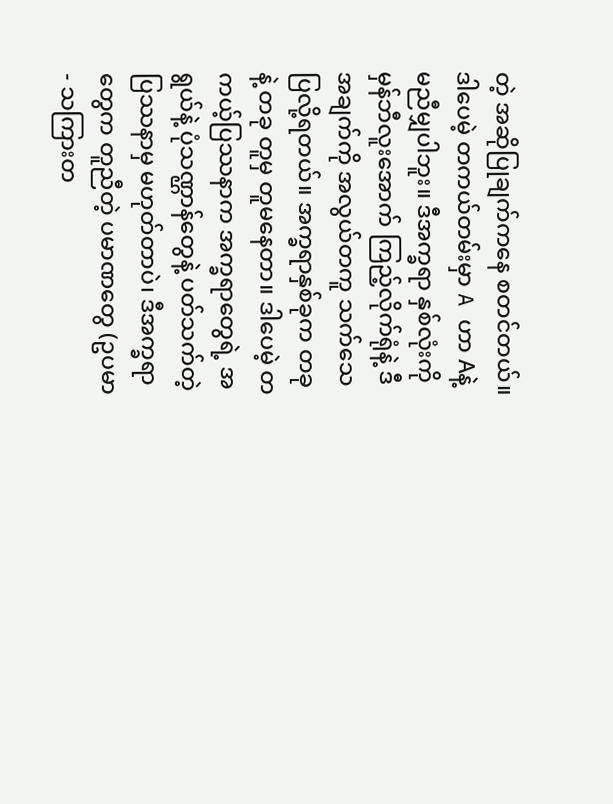တဲ့ အဆိုပြုချက်ကနေ စတင်တယ်။ ဒါပေမဲ့ တကယ်တမ်းမှာ A ဟာ Aနဲ့ မညီမျှပါဘူး။ ဒီအက္ခရာ နှစ်လုံးကို မှန်ဘီလူးအောက် ကြည့်လိုက်ရုံနဲ့ ဒီအချက်ကို အလွယ်တကူ သက်သေပြလို့ရတယ်။ အက္ခရာနှစ်ခုက တခုနဲ့ တခု တူမှ တူမနေတာ။ ဒါပေမဲ့ တကယ့်ပြဿနာက အက္ခရာတွေရဲ့ အရွယ်နဲ့ ပုံသဏ္ဌာန်တွေနဲ့ ပတ်သက်တဲ့ ပြဿနာမှ မဟုတ်တာပဲ၊ ဒီအက္ခရာတွေက တူညီတဲ့ ပမာဏတွေ (ဥပမာ - သကြားတ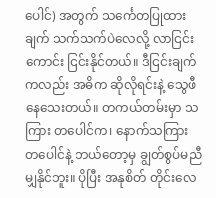ပေါင်) အတွက် သင်္ကေတပြုထားချက် သက်သက်ပဲလေလို့ လာငြင်းကောင်း ငြင်းနိုင်တယ်။ ဒီငြင်းချက်ကလည်း အဓိက ဆိုလိုရင်းနဲ့ သွေဖီနေသေးတယ်။ တကယ်တမ်းမှာ သကြား တပေါင်က၊ နောက်သကြား တပေါင်နဲ့ ဘယ်တော့မှ ချွတ်စွပ်မညီမျှနိုင်ဘူး။ ပိုပြီး အနုစိတ် တိုင်းလေ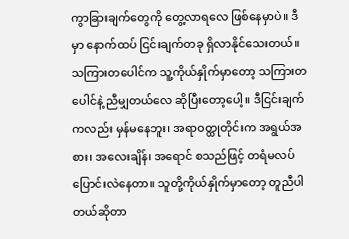ကွာခြားချက်တွေကို တွေ့လာရလေ ဖြစ်နေမှာပဲ။ ဒီမှာ နောက်ထပ် ငြင်းချက်တခု ရှိလာနိုင်သေးတယ်။ သကြားတပေါင်က သူ့ကိုယ်နှိုက်မှာတော့ သကြားတပေါင်နဲ့ ညီမျှတယ်လေ ဆိုပြီးတော့ပေါ့။ ဒီငြင်းချက်ကလည်း မှန်မနေဘူး၊ အရာဝတ္ထုတိုင်းက အရွယ်အစား၊ အလေးချိန်၊ အရောင် စသည်ဖြင့် တရံမလပ် ပြောင်းလဲနေတာ။ သူတို့ကိုယ်နှိုက်မှာတော့ တူညီပါတယ်ဆိုတာ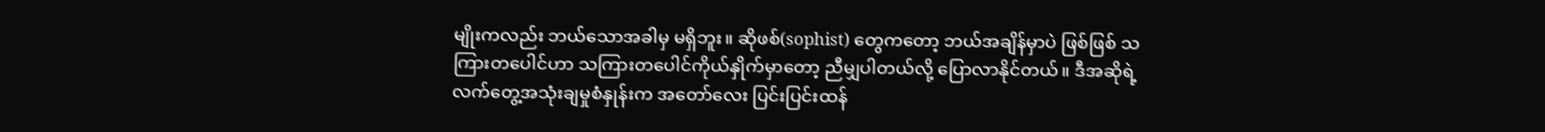မျိုးကလည်း ဘယ်သောအခါမှ မရှိဘူး။ ဆိုဖစ်(sophist) တွေကတော့ ဘယ်အချိန်မှာပဲ ဖြစ်ဖြစ် သကြားတပေါင်ဟာ သကြားတပေါင်ကိုယ်နှိုက်မှာတော့ ညီမျှပါတယ်လို့ ပြောလာနိုင်တယ်။ ဒီအဆိုရဲ့ လက်တွေ့အသုံးချမှုစံနှုန်းက အတော်လေး ပြင်းပြင်းထန်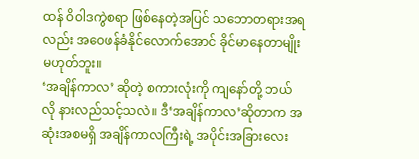ထန် ဝိဝါဒကွဲစရာ ဖြစ်နေတဲ့အပြင် သဘောတရားအရလည်း အဝေဖန်ခံနိုင်လောက်အောင် ခိုင်မာနေတာမျိုး မဟုတ်ဘူး။
‘အချိန်ကာလ’ ဆိုတဲ့ စကားလုံးကို ကျနော်တို့ ဘယ်လို နားလည်သင့်သလဲ။ ဒီ‘အချိန်ကာလ’ဆိုတာက အဆုံးအစမရှိ အချိန်ကာလကြီးရဲ့ အပိုင်းအခြားလေး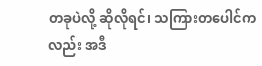တခုပဲလို့ ဆိုလိုရင်၊ သကြားတပေါင်ကလည်း အဒီ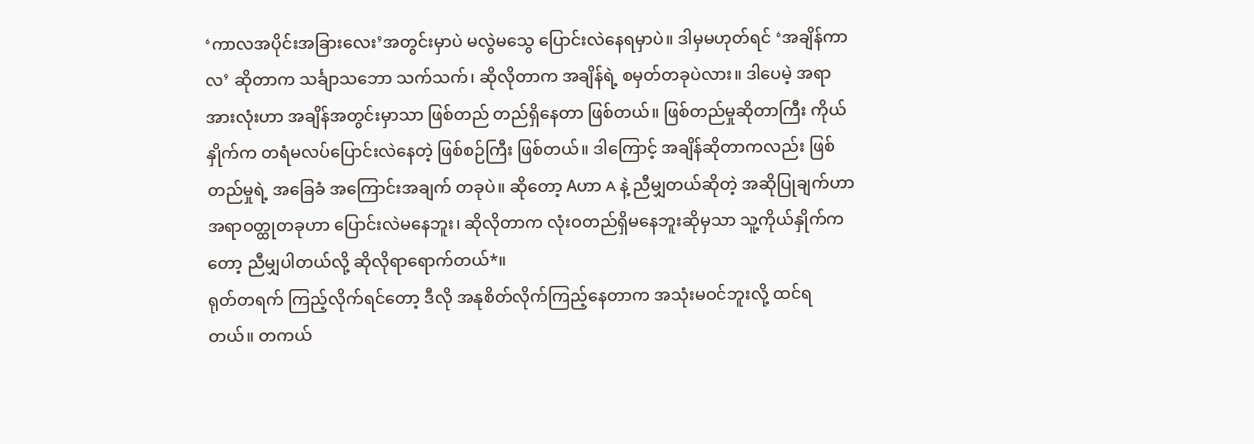‘ကာလအပိုင်းအခြားလေး’အတွင်းမှာပဲ မလွဲမသွေ ပြောင်းလဲနေရမှာပဲ။ ဒါမှမဟုတ်ရင် ‘အချိန်ကာလ’ ဆိုတာက သင်္ချာသဘော သက်သက်၊ ဆိုလိုတာက အချိန်ရဲ့ စမှတ်တခုပဲလား။ ဒါပေမဲ့ အရာအားလုံးဟာ အချိန်အတွင်းမှာသာ ဖြစ်တည် တည်ရှိနေတာ ဖြစ်တယ်။ ဖြစ်တည်မှုဆိုတာကြီး ကိုယ်နှိုက်က တရံမလပ်ပြောင်းလဲနေတဲ့ ဖြစ်စဉ်ကြီး ဖြစ်တယ်။ ဒါကြောင့် အချိန်ဆိုတာကလည်း ဖြစ်တည်မှုရဲ့ အခြေခံ အကြောင်းအချက် တခုပဲ။ ဆိုတော့ Aဟာ A နဲ့ ညီမျှတယ်ဆိုတဲ့ အဆိုပြုချက်ဟာ အရာဝတ္ထုတခုဟာ ပြောင်းလဲမနေဘူး၊ ဆိုလိုတာက လုံးဝတည်ရှိမနေဘူးဆိုမှသာ သူ့ကိုယ်နှိုက်ကတော့ ညီမျှပါတယ်လို့ ဆိုလိုရာရောက်တယ်*။
ရုတ်တရက် ကြည့်လိုက်ရင်တော့ ဒီလို အနုစိတ်လိုက်ကြည့်နေတာက အသုံးမဝင်ဘူးလို့ ထင်ရတယ်။ တကယ်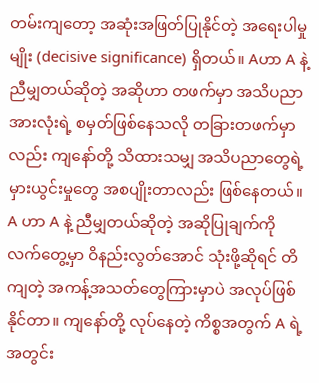တမ်းကျတော့ အဆုံးအဖြတ်ပြုနိုင်တဲ့ အရေးပါမှုမျိုး (decisive significance) ရှိတယ်။ Aဟာ A နဲ့ ညီမျှတယ်ဆိုတဲ့ အဆိုဟာ တဖက်မှာ အသိပညာအားလုံးရဲ့ စမှတ်ဖြစ်နေသလို တခြားတဖက်မှာလည်း ကျနော်တို့ သိထားသမျှ အသိပညာတွေရဲ့ မှားယွင်းမှုတွေ အစပျိုးတာလည်း ဖြစ်နေတယ်။ A ဟာ A နဲ့ ညီမျှတယ်ဆိုတဲ့ အဆိုပြုချက်ကို လက်တွေ့မှာ ဝိနည်းလွတ်အောင် သုံးဖို့ဆိုရင် တိကျတဲ့ အကန့်အသတ်တွေကြားမှာပဲ အလုပ်ဖြစ်နိုင်တာ။ ကျနော်တို့ လုပ်နေတဲ့ ကိစ္စအတွက် A ရဲ့ အတွင်း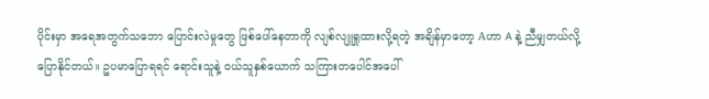ပိုင်းမှာ အရေအတွက်သဘော ပြောင်းလဲမှုတွေ ဖြစ်ပေါ်နေတာကို လျစ်လျူရှုထားလို့ရတဲ့ အချိန်မှာတော့ Aဟာ A နဲ့ ညီမျှတယ်လို့ ပြောနိုင်တယ်။ ဥပမာပြောရရင် ရောင်းသူနဲ့ ဝယ်သူနှစ်ယောက် သကြားတပေါင်အပေါ်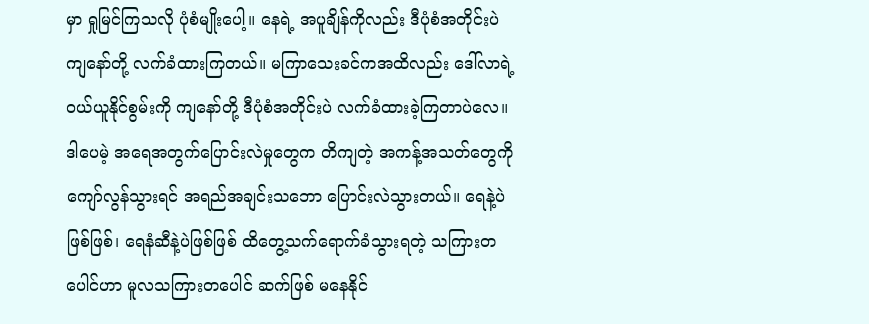မှာ ရှုမြင်ကြသလို ပုံစံမျိုးပေါ့။ နေရဲ့ အပူချိန်ကိုလည်း ဒီပုံစံအတိုင်းပဲ ကျနော်တို့ လက်ခံထားကြတယ်။ မကြာသေးခင်ကအထိလည်း ဒေါ်လာရဲ့ ဝယ်ယူနိုင်စွမ်းကို ကျနော်တို့ ဒီပုံစံအတိုင်းပဲ လက်ခံထားခဲ့ကြတာပဲလေ။ ဒါပေမဲ့ အရေအတွက်ပြောင်းလဲမှုတွေက တိကျတဲ့ အကန့်အသတ်တွေကို ကျော်လွန်သွားရင် အရည်အချင်းသဘော ပြောင်းလဲသွားတယ်။ ရေနဲ့ပဲဖြစ်ဖြစ်၊ ရေနံဆီနဲ့ပဲဖြစ်ဖြစ် ထိတွေ့သက်ရောက်ခံသွားရတဲ့ သကြားတပေါင်ဟာ မူလသကြားတပေါင် ဆက်ဖြစ် မနေနိုင်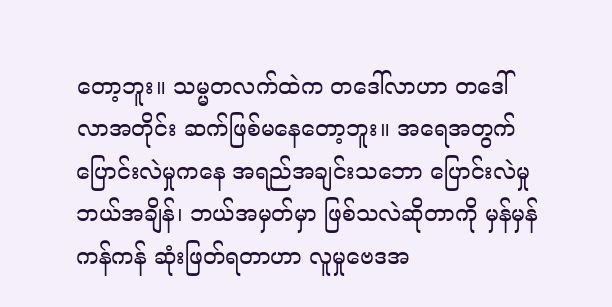တော့ဘူး။ သမ္မတလက်ထဲက တဒေါ်လာဟာ တဒေါ်လာအတိုင်း ဆက်ဖြစ်မနေတော့ဘူး။ အရေအတွက်ပြောင်းလဲမှုကနေ အရည်အချင်းသဘော ပြောင်းလဲမှု ဘယ်အချိန်၊ ဘယ်အမှတ်မှာ ဖြစ်သလဲဆိုတာကို မှန်မှန်ကန်ကန် ဆုံးဖြတ်ရတာဟာ လူမှုဗေဒအ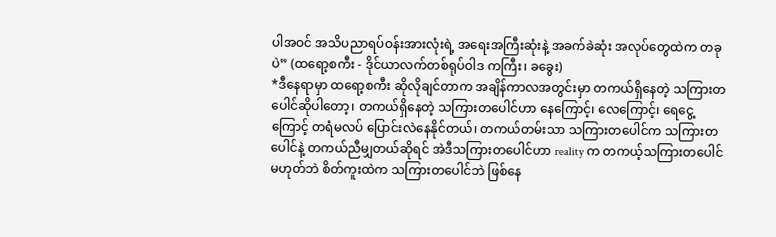ပါအဝင် အသိပညာရပ်ဝန်းအားလုံးရဲ့ အရေးအကြီးဆုံးနဲ့ အခက်ခဲဆုံး အလုပ်တွေထဲက တခုပဲ” (ထရော့စကီး - ဒိုင်ယာလက်တစ်ရုပ်ဝါဒ ကကြီး၊ ခခွေး)
*ဒီနေရာမှာ ထရော့စကီး ဆိုလိုချင်တာက အချိန်ကာလအတွင်းမှာ တကယ်ရှိနေတဲ့ သကြားတပေါင်ဆိုပါတော့၊ တကယ်ရှိနေတဲ့ သကြားတပေါင်ဟာ နေကြောင့်၊ လေကြောင့်၊ ရေငွေ့ကြောင့် တရံမလပ် ပြောင်းလဲနေနိုင်တယ်၊ တကယ်တမ်းသာ သကြားတပေါင်က သကြားတပေါင်နဲ့ တကယ်ညီမျှတယ်ဆိုရင် အဲဒီသကြားတပေါင်ဟာ reality က တကယ့်သကြားတပေါင်မဟုတ်ဘဲ စိတ်ကူးထဲက သကြားတပေါင်ဘဲ ဖြစ်နေ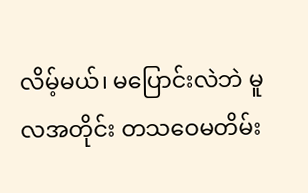လိမ့်မယ်၊ မပြောင်းလဲဘဲ မူလအတိုင်း တသဝေမတိမ်း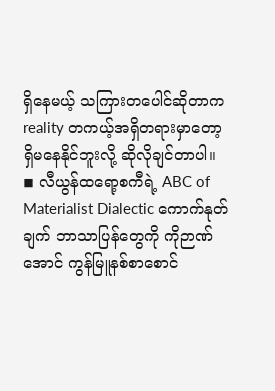ရှိနေမယ့် သကြားတပေါင်ဆိုတာက reality တကယ့်အရှိတရားမှာတော့ ရှိမနေနိုင်ဘူးလို့ ဆိုလိုချင်တာပါ။
◾ လီယွန်ထရော့စကီရဲ့ ABC of Materialist Dialectic ကောက်နုတ်ချက် ဘာသာပြန်တွေကို ကိုဉာဏ်အောင် ကွန်မြူနစ်စာစောင်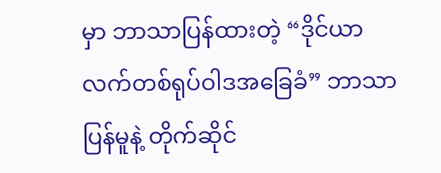မှာ ဘာသာပြန်ထားတဲ့ “ဒိုင်ယာလက်တစ်ရုပ်ဝါဒအခြေခံ” ဘာသာပြန်မူနဲ့ တိုက်ဆိုင်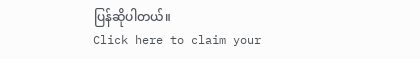ပြန်ဆိုပါတယ်။
Click here to claim your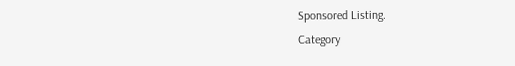Sponsored Listing.
Category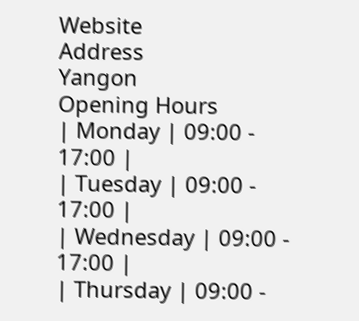Website
Address
Yangon
Opening Hours
| Monday | 09:00 - 17:00 |
| Tuesday | 09:00 - 17:00 |
| Wednesday | 09:00 - 17:00 |
| Thursday | 09:00 -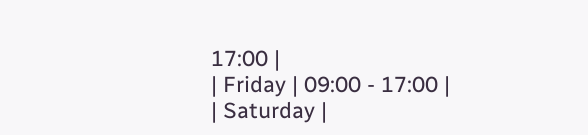17:00 |
| Friday | 09:00 - 17:00 |
| Saturday |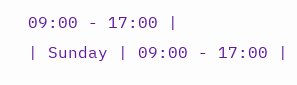09:00 - 17:00 |
| Sunday | 09:00 - 17:00 |